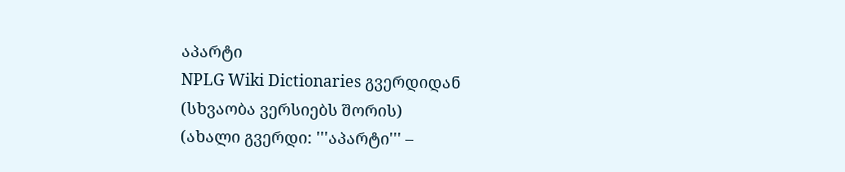აპარტი
NPLG Wiki Dictionaries გვერდიდან
(სხვაობა ვერსიებს შორის)
(ახალი გვერდი: '''აპარტი''' –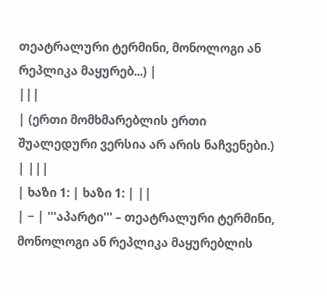თეატრალური ტერმინი, მონოლოგი ან რეპლიკა მაყურებ...) |
|||
| (ერთი მომხმარებლის ერთი შუალედური ვერსია არ არის ნაჩვენები.) | |||
| ხაზი 1: | ხაზი 1: | ||
| − | '''აპარტი''' – თეატრალური ტერმინი, მონოლოგი ან რეპლიკა მაყურებლის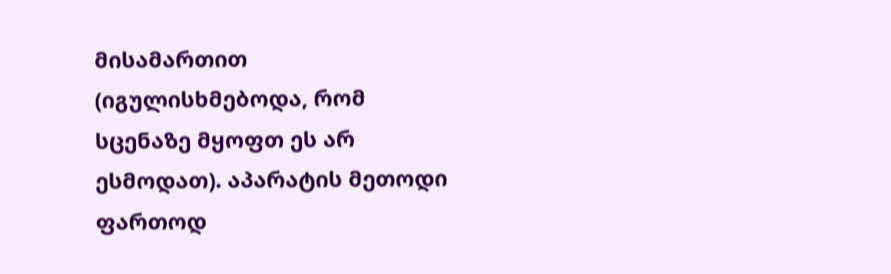მისამართით (იგულისხმებოდა, რომ სცენაზე მყოფთ ეს არ ესმოდათ). აპარატის მეთოდი ფართოდ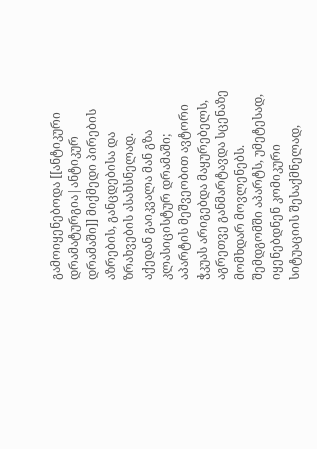გამოიყენებოდა [[ანტიკური დრამატურგია|ანტიკურ დრამაში]] მიქმედი პირების აზრების, განცდებისა და ზრახვების ასახსნელად. აქედან გაიკვალა მან გზა კლასიცისტურ დრამაში; აპარტის მეშვეობით ავტორი ჭკუას არიგებდა მაყურებელს, აგრეთვე განმარტავდა სცენაზე მომხდარ მოვლენებს. შემდგომში აპარტს, უმეტესად, იყენებდნენ კომიკური სიტუაციის შესაქმნელად,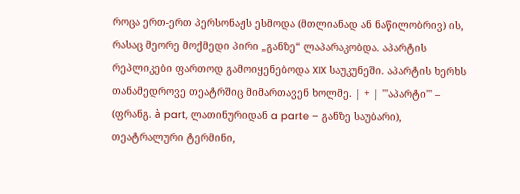როცა ერთ-ერთ პერსონაჟს ესმოდა (მთლიანად ან ნაწილობრივ) ის, რასაც მეორე მოქმედი პირი „განზე“ ლაპარაკობდა. აპარტის რეპლიკები ფართოდ გამოიყენებოდა XIX საუკუნეში. აპარტის ხერხს თანამედროვე თეატრშიც მიმართავენ ხოლმე. | + | '''აპარტი''' – (ფრანგ. à part, ლათინურიდან a parte – განზე საუბარი), თეატრალური ტერმინი,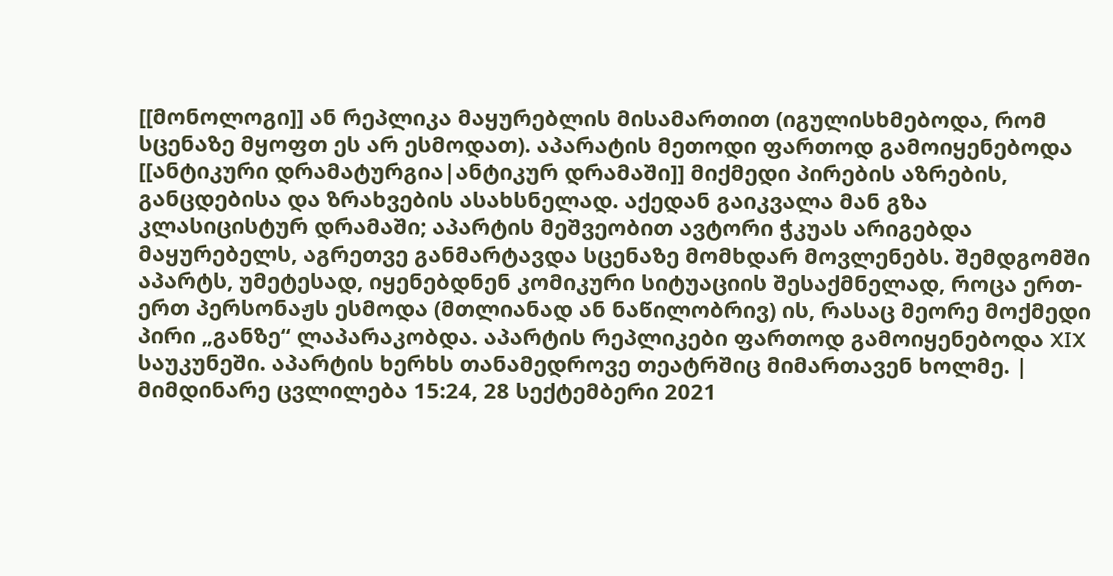[[მონოლოგი]] ან რეპლიკა მაყურებლის მისამართით (იგულისხმებოდა, რომ სცენაზე მყოფთ ეს არ ესმოდათ). აპარატის მეთოდი ფართოდ გამოიყენებოდა [[ანტიკური დრამატურგია|ანტიკურ დრამაში]] მიქმედი პირების აზრების, განცდებისა და ზრახვების ასახსნელად. აქედან გაიკვალა მან გზა კლასიცისტურ დრამაში; აპარტის მეშვეობით ავტორი ჭკუას არიგებდა მაყურებელს, აგრეთვე განმარტავდა სცენაზე მომხდარ მოვლენებს. შემდგომში აპარტს, უმეტესად, იყენებდნენ კომიკური სიტუაციის შესაქმნელად, როცა ერთ-ერთ პერსონაჟს ესმოდა (მთლიანად ან ნაწილობრივ) ის, რასაც მეორე მოქმედი პირი „განზე“ ლაპარაკობდა. აპარტის რეპლიკები ფართოდ გამოიყენებოდა XIX საუკუნეში. აპარტის ხერხს თანამედროვე თეატრშიც მიმართავენ ხოლმე. |
მიმდინარე ცვლილება 15:24, 28 სექტემბერი 2021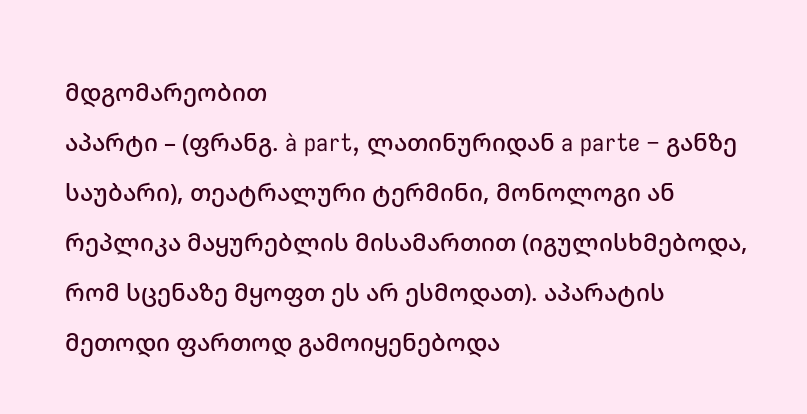მდგომარეობით
აპარტი – (ფრანგ. à part, ლათინურიდან a parte – განზე საუბარი), თეატრალური ტერმინი, მონოლოგი ან რეპლიკა მაყურებლის მისამართით (იგულისხმებოდა, რომ სცენაზე მყოფთ ეს არ ესმოდათ). აპარატის მეთოდი ფართოდ გამოიყენებოდა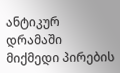ანტიკურ დრამაში მიქმედი პირების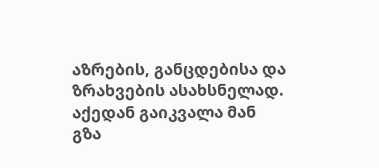აზრების, განცდებისა და ზრახვების ასახსნელად. აქედან გაიკვალა მან გზა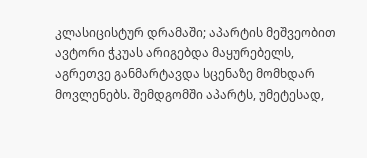კლასიცისტურ დრამაში; აპარტის მეშვეობით ავტორი ჭკუას არიგებდა მაყურებელს, აგრეთვე განმარტავდა სცენაზე მომხდარ მოვლენებს. შემდგომში აპარტს, უმეტესად,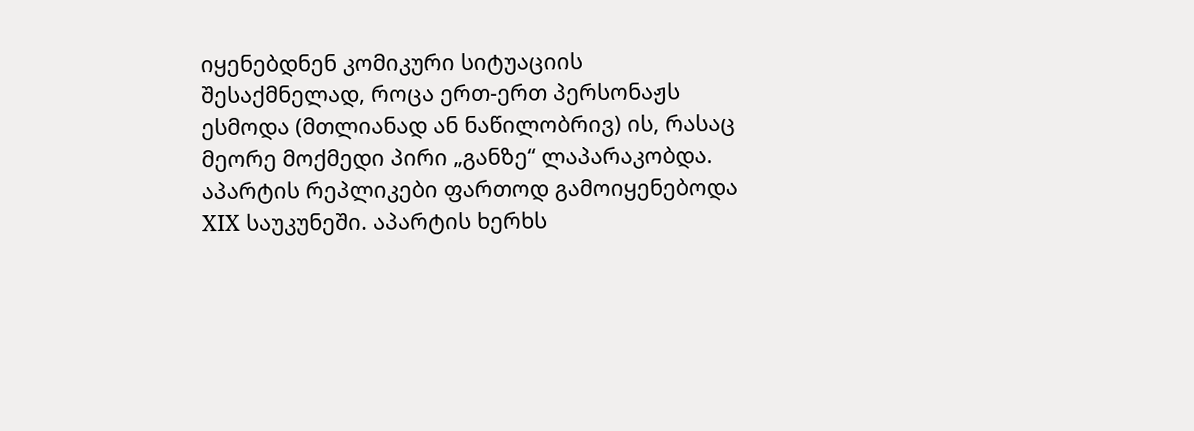იყენებდნენ კომიკური სიტუაციის შესაქმნელად, როცა ერთ-ერთ პერსონაჟს ესმოდა (მთლიანად ან ნაწილობრივ) ის, რასაც მეორე მოქმედი პირი „განზე“ ლაპარაკობდა. აპარტის რეპლიკები ფართოდ გამოიყენებოდა XIX საუკუნეში. აპარტის ხერხს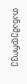თანამედროვე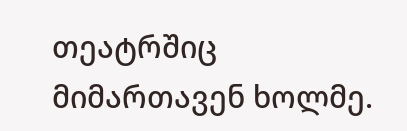თეატრშიც მიმართავენ ხოლმე.